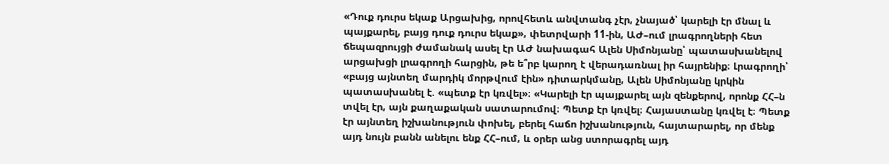«Դուք դուրս եկաք Արցախից, որովհետև անվտանգ չէր, չնայած՝ կարելի էր մնալ և պայքարել, բայց դուք դուրս եկաք», փետրվարի 11-ին, ԱԺ–ում լրագրողների հետ ճեպազրույցի ժամանակ ասել էր ԱԺ նախագահ Ալեն Սիմոնյանը՝ պատասխանելով արցախցի լրագրողի հարցին, թե ե՞րբ կարող է վերադառնալ իր հայրենիք։ Լրագրողի՝ «բայց այնտեղ մարդիկ մորթվում էին» դիտարկմանը, Ալեն Սիմոնյանը կրկին պատասխանել է. «պետք էր կռվել»։ «Կարելի էր պայքարել այն զենքերով, որոնք ՀՀ–ն տվել էր, այն քաղաքական սատարումով։ Պետք էր կռվել։ Հայաստանը կռվել է։ Պետք էր այնտեղ իշխանություն փոխել, բերել հաճո իշխանություն, հայտարարել, որ մենք այդ նույն բանն անելու ենք ՀՀ–ում, և օրեր անց ստորագրել այդ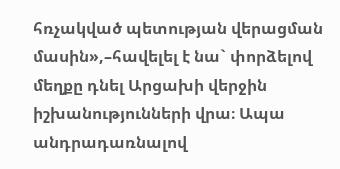հռչակված պետության վերացման մասին»,–հավելել է նա` փորձելով մեղքը դնել Արցախի վերջին իշխանությունների վրա։ Ապա անդրադառնալով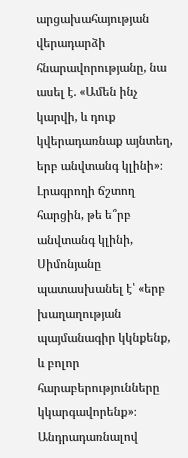արցախահայության վերադարձի հնարավորությանը, նա ասել է. «Ամեն ինչ կարվի, և դուք կվերադառնաք այնտեղ, երբ անվտանգ կլինի»։
Լրագրողի ճշտող հարցին, թե ե՞րբ անվտանգ կլինի, Սիմոնյանը պատասխանել է՝ «երբ խաղաղության պայմանագիր կկնքենք, և բոլոր հարաբերությունները կկարգավորենք»։ Անդրադառնալով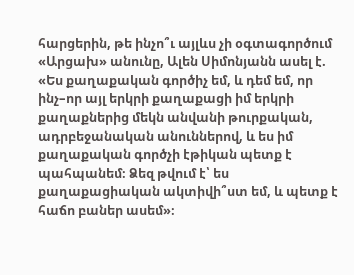հարցերին, թե ինչո՞ւ այլևս չի օգտագործում «Արցախ» անունը, Ալեն Սիմոնյանն ասել է. «Ես քաղաքական գործիչ եմ, և դեմ եմ, որ ինչ–որ այլ երկրի քաղաքացի իմ երկրի քաղաքներից մեկն անվանի թուրքական, ադրբեջանական անուններով, և ես իմ քաղաքական գործչի էթիկան պետք է պահպանեմ։ Ձեզ թվում է՝ ես քաղաքացիական ակտիվի՞ստ եմ, և պետք է հաճո բաներ ասեմ»։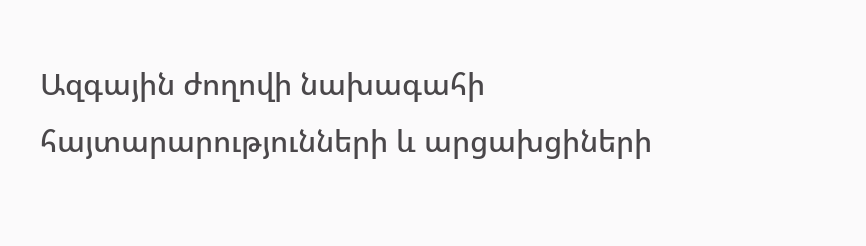Ազգային ժողովի նախագահի հայտարարությունների և արցախցիների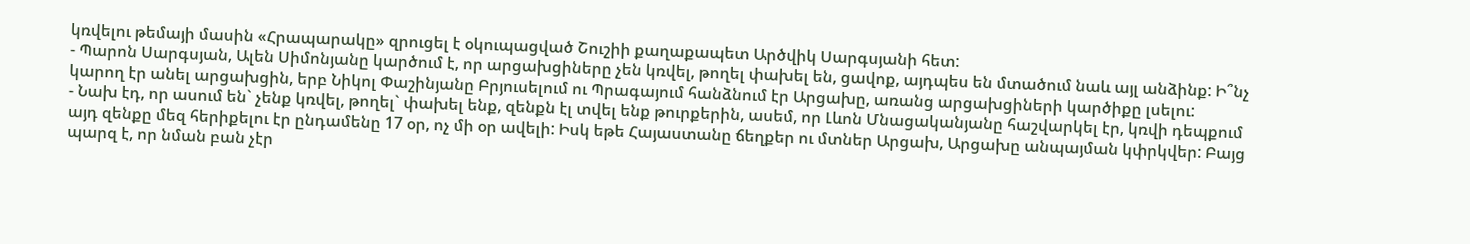կռվելու թեմայի մասին «Հրապարակը» զրուցել է օկուպացված Շուշիի քաղաքապետ Արծվիկ Սարգսյանի հետ:
- Պարոն Սարգսյան, Ալեն Սիմոնյանը կարծում է, որ արցախցիները չեն կռվել, թողել փախել են, ցավոք, այդպես են մտածում նաև այլ անձինք: Ի՞նչ կարող էր անել արցախցին, երբ Նիկոլ Փաշինյանը Բրյուսելում ու Պրագայում հանձնում էր Արցախը, առանց արցախցիների կարծիքը լսելու:
- Նախ էդ, որ ասում են` չենք կռվել, թողել` փախել ենք, զենքն էլ տվել ենք թուրքերին, ասեմ, որ Լևոն Մնացականյանը հաշվարկել էր, կռվի դեպքում այդ զենքը մեզ հերիքելու էր ընդամենը 17 օր, ոչ մի օր ավելի: Իսկ եթե Հայաստանը ճեղքեր ու մտներ Արցախ, Արցախը անպայման կփրկվեր: Բայց պարզ է, որ նման բան չէր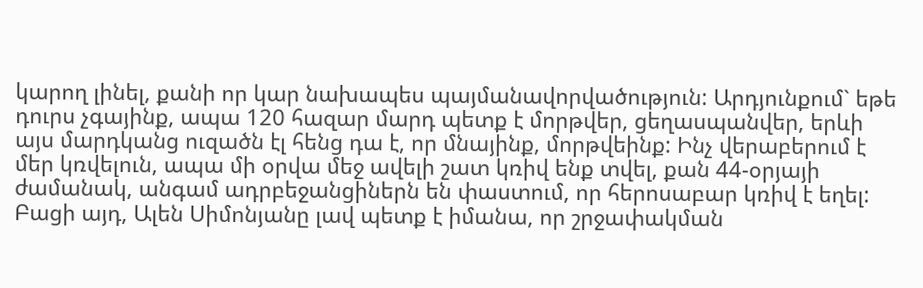կարող լինել, քանի որ կար նախապես պայմանավորվածություն: Արդյունքում` եթե դուրս չգայինք, ապա 120 հազար մարդ պետք է մորթվեր, ցեղասպանվեր, երևի այս մարդկանց ուզածն էլ հենց դա է, որ մնայինք, մորթվեինք: Ինչ վերաբերում է մեր կռվելուն, ապա մի օրվա մեջ ավելի շատ կռիվ ենք տվել, քան 44-օրյայի ժամանակ, անգամ ադրբեջանցիներն են փաստում, որ հերոսաբար կռիվ է եղել: Բացի այդ, Ալեն Սիմոնյանը լավ պետք է իմանա, որ շրջափակման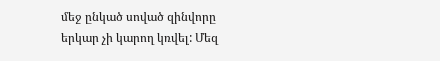մեջ ընկած սոված զինվորը երկար չի կարող կռվել: Մեզ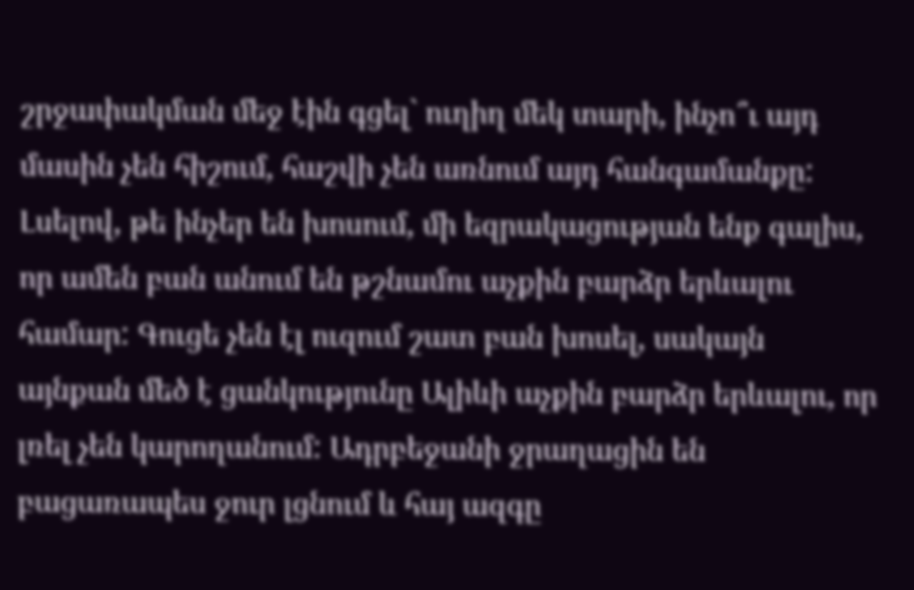շրջափակման մեջ էին գցել` ուղիղ մեկ տարի, ինչո՞ւ այդ մասին չեն հիշում, հաշվի չեն առնում այդ հանգամանքը: Լսելով, թե ինչեր են խոսում, մի եզրակացության ենք գալիս, որ ամեն բան անում են թշնամու աչքին բարձր երևալու համար: Գուցե չեն էլ ուզում շատ բան խոսել, սակայն այնքան մեծ է ցանկությունը Ալիևի աչքին բարձր երևալու, որ լռել չեն կարողանում: Ադրբեջանի ջրաղացին են բացառապես ջուր լցնում և հայ ազգը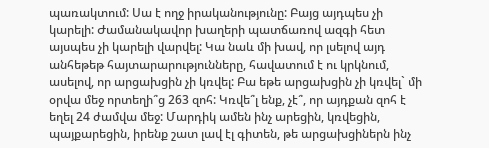պառակտում: Սա է ողջ իրականությունը: Բայց այդպես չի կարելի: Ժամանակավոր խաղերի պատճառով ազգի հետ այսպես չի կարելի վարվել: Կա նաև մի խավ, որ լսելով այդ անհեթեթ հայտարարությունները, հավատում է ու կրկնում, ասելով, որ արցախցին չի կռվել: Բա եթե արցախցին չի կռվել` մի օրվա մեջ որտեղի՞ց 263 զոհ: Կռվե՞լ ենք, չէ՞, որ այդքան զոհ է եղել 24 ժամվա մեջ: Մարդիկ ամեն ինչ արեցին, կռվեցին, պայքարեցին, իրենք շատ լավ էլ գիտեն, թե արցախցիներն ինչ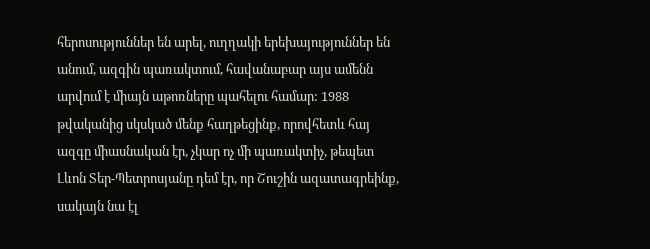հերոսություններ են արել, ուղղակի երեխայություններ են անում, ազգին պառակտում, հավանաբար այս ամենն արվում է միայն աթոռները պահելու համար: 1988 թվականից սկսկած մենք հաղթեցինք, որովհետև հայ ազգը միասնական էր, չկար ոչ մի պառակտիչ, թեպետ Լևոն Տեր-Պետրոսյանը դեմ էր, որ Շուշին ազատագրեինք, սակայն նա էլ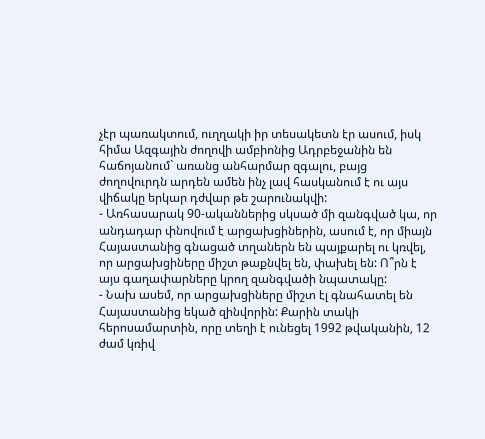չէր պառակտում, ուղղակի իր տեսակետն էր ասում, իսկ հիմա Ազգային ժողովի ամբիոնից Ադրբեջանին են հաճոյանում` առանց անհարմար զգալու, բայց ժողովուրդն արդեն ամեն ինչ լավ հասկանում է ու այս վիճակը երկար դժվար թե շարունակվի:
- Առհասարակ 90-ականներից սկսած մի զանգված կա, որ անդադար փնովում է արցախցիներին, ասում է, որ միայն Հայաստանից գնացած տղաներն են պայքարել ու կռվել, որ արցախցիները միշտ թաքնվել են, փախել են: Ո՞րն է այս գաղափարները կրող զանգվածի նպատակը:
- Նախ ասեմ, որ արցախցիները միշտ էլ գնահատել են Հայաստանից եկած զինվորին: Քարին տակի հերոսամարտին, որը տեղի է ունեցել 1992 թվականին, 12 ժամ կռիվ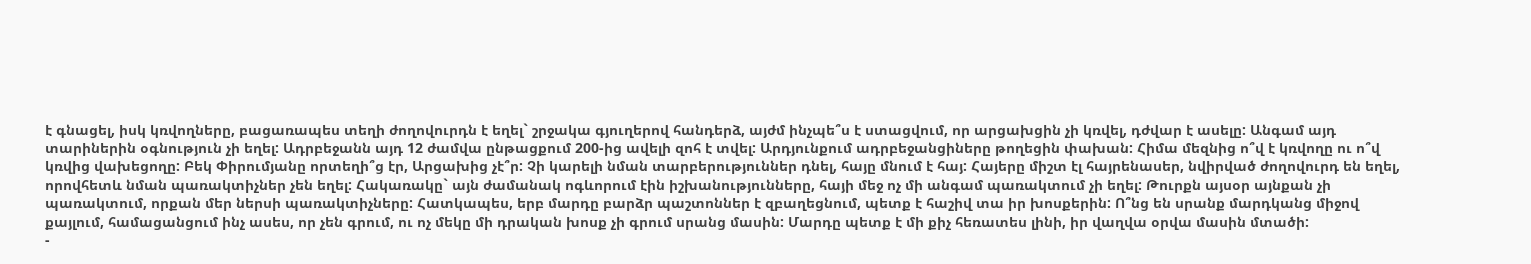է գնացել, իսկ կռվողները, բացառապես տեղի ժողովուրդն է եղել` շրջակա գյուղերով հանդերձ, այժմ ինչպե՞ս է ստացվում, որ արցախցին չի կռվել, դժվար է ասելը: Անգամ այդ տարիներին օգնություն չի եղել: Ադրբեջանն այդ 12 ժամվա ընթացքում 200-ից ավելի զոհ է տվել: Արդյունքում ադրբեջանցիները թողեցին փախան: Հիմա մեզնից ո՞վ է կռվողը ու ո՞վ կռվից վախեցողը: Բեկ Փիրումյանը որտեղի՞ց էր, Արցախից չէ՞ր: Չի կարելի նման տարբերություններ դնել, հայը մնում է հայ: Հայերը միշտ էլ հայրենասեր, նվիրված ժողովուրդ են եղել, որովհետև նման պառակտիչներ չեն եղել: Հակառակը` այն ժամանակ ոգևորում էին իշխանությունները, հայի մեջ ոչ մի անգամ պառակտում չի եղել: Թուրքն այսօր այնքան չի պառակտում, որքան մեր ներսի պառակտիչները: Հատկապես, երբ մարդը բարձր պաշտոններ է զբաղեցնում, պետք է հաշիվ տա իր խոսքերին: Ո՞նց են սրանք մարդկանց միջով քայլում, համացանցում ինչ ասես, որ չեն գրում, ու ոչ մեկը մի դրական խոսք չի գրում սրանց մասին: Մարդը պետք է մի քիչ հեռատես լինի, իր վաղվա օրվա մասին մտածի:
-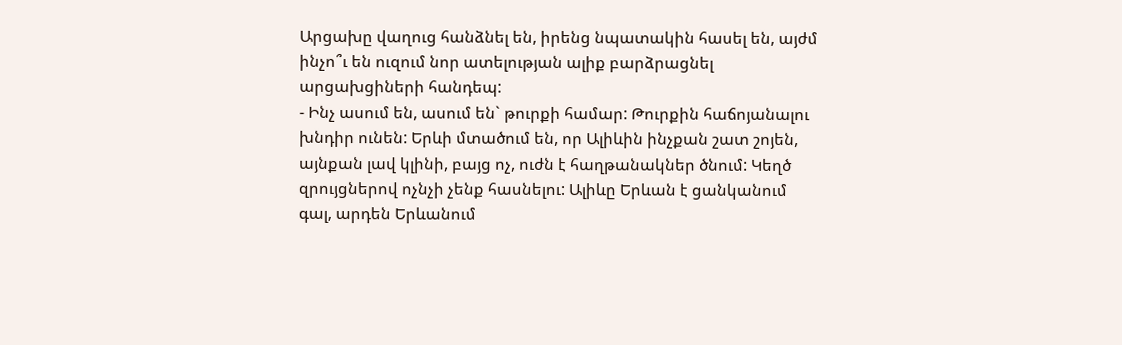Արցախը վաղուց հանձնել են, իրենց նպատակին հասել են, այժմ ինչո՞ւ են ուզում նոր ատելության ալիք բարձրացնել արցախցիների հանդեպ:
- Ինչ ասում են, ասում են` թուրքի համար: Թուրքին հաճոյանալու խնդիր ունեն: Երևի մտածում են, որ Ալիևին ինչքան շատ շոյեն, այնքան լավ կլինի, բայց ոչ, ուժն է հաղթանակներ ծնում: Կեղծ զրույցներով ոչնչի չենք հասնելու: Ալիևը Երևան է ցանկանում գալ, արդեն Երևանում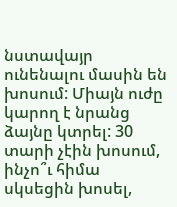նստավայր ունենալու մասին են խոսում: Միայն ուժը կարող է նրանց ձայնը կտրել: 30 տարի չէին խոսում, ինչո՞ւ հիմա սկսեցին խոսել,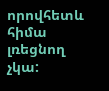որովհետև հիմա լռեցնող չկա: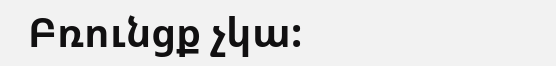Բռունցք չկա: